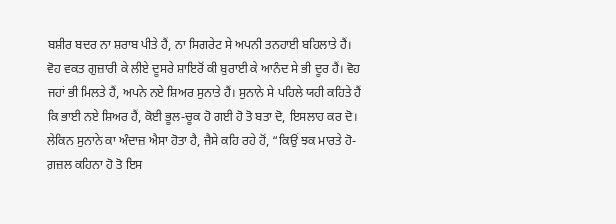ਬਸ਼ੀਰ ਬਦਰ ਨਾ ਸ਼ਰਾਬ ਪੀਤੇ ਹੈਂ, ਨਾ ਸਿਗਰੇਟ ਸੇ ਅਪਨੀ ਤਨਹਾਈ ਬਹਿਲਾਤੇ ਹੈਂ। ਵੋਹ ਵਕਤ ਗੁਜ਼ਾਰੀ ਕੇ ਲੀਏ ਦੂਸਰੇ ਸ਼ਾਇਰੋਂ ਕੀ ਬੁਰਾਈ ਕੇ ਆਨੰਦ ਸੇ ਭੀ ਦੂਰ ਹੈਂ। ਵੋਹ ਜਹਾਂ ਭੀ ਮਿਲਤੇ ਹੈਂ, ਅਪਨੇ ਨਏ ਸ਼ਿਅਰ ਸੁਨਾਤੇ ਹੈਂ। ਸੁਨਾਨੇ ਸੇ ਪਹਿਲੇ ਯਹੀ ਕਹਿਤੇ ਹੈਂ ਕਿ ਭਾਈ ਨਏ ਸ਼ਿਅਰ ਹੈਂ, ਕੋਈ ਭੂਲ-ਚੂਕ ਹੋ ਗਈ ਹੋ ਤੋ ਬਤਾ ਦੋ, ਇਸਲਾਹ ਕਰ ਦੋ। ਲੇਕਿਨ ਸੁਨਾਨੇ ਕਾ ਅੰਦਾਜ਼ ਐਸਾ ਹੋਤਾ ਹੈ, ਜੈਸੇ ਕਹਿ ਰਹੇ ਹੋਂ, “ਕਿਉਂ ਝਕ ਮਾਰਤੇ ਹੋ-ਗ਼ਜ਼ਲ ਕਹਿਨਾ ਹੋ ਤੋ ਇਸ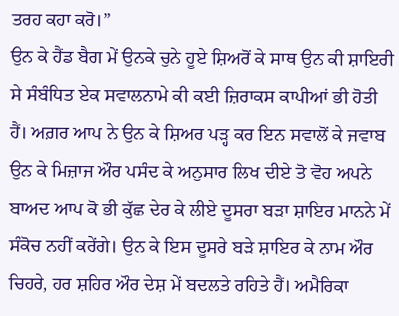ਤਰਹ ਕਹਾ ਕਰੋ।”
ਉਨ ਕੇ ਹੈਂਡ ਬੈਗ ਮੇਂ ਉਨਕੇ ਚੁਨੇ ਹੂਏ ਸ਼ਿਅਰੋਂ ਕੇ ਸਾਥ ਉਨ ਕੀ ਸ਼ਾਇਰੀ ਸੇ ਸੰਬੰਧਿਤ ਏਕ ਸਵਾਲਨਾਮੇ ਕੀ ਕਈ ਜ਼ਿਰਾਕਸ ਕਾਪੀਆਂ ਭੀ ਹੋਤੀ ਹੈਂ। ਅਗ਼ਰ ਆਪ ਨੇ ਉਨ ਕੇ ਸ਼ਿਅਰ ਪੜ੍ਹ ਕਰ ਇਨ ਸਵਾਲੋਂ ਕੇ ਜਵਾਬ ਉਨ ਕੇ ਮਿਜ਼ਾਜ ਔਰ ਪਸੰਦ ਕੇ ਅਨੁਸਾਰ ਲਿਖ ਦੀਏ ਤੋ ਵੋਹ ਅਪਨੇ ਬਾਅਦ ਆਪ ਕੋ ਭੀ ਕੁੱਛ ਦੇਰ ਕੇ ਲੀਏ ਦੂਸਰਾ ਬੜਾ ਸ਼ਾਇਰ ਮਾਨਨੇ ਮੇਂ ਸੰਕੋਚ ਨਹੀਂ ਕਰੇਂਗੇ। ਉਨ ਕੇ ਇਸ ਦੂਸਰੇ ਬੜੇ ਸ਼ਾਇਰ ਕੇ ਨਾਮ ਔਰ ਚਿਹਰੇ, ਹਰ ਸ਼ਹਿਰ ਔਰ ਦੇਸ਼ ਮੇਂ ਬਦਲਤੇ ਰਹਿਤੇ ਹੈਂ। ਅਮੈਰਿਕਾ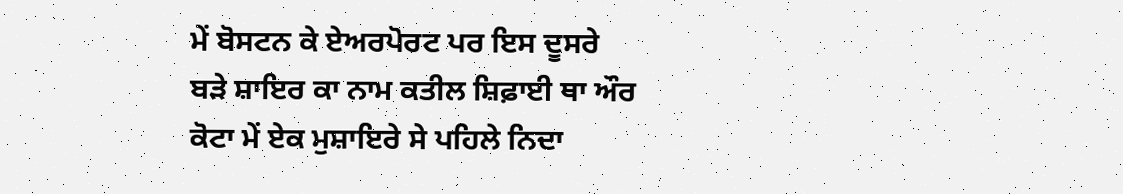ਮੇਂ ਬੋਸਟਨ ਕੇ ਏਅਰਪੋਰਟ ਪਰ ਇਸ ਦੂਸਰੇ ਬੜੇ ਸ਼ਾਇਰ ਕਾ ਨਾਮ ਕਤੀਲ ਸ਼ਿਫ਼ਾਈ ਥਾ ਔਰ ਕੋਟਾ ਮੇਂ ਏਕ ਮੁਸ਼ਾਇਰੇ ਸੇ ਪਹਿਲੇ ਨਿਦਾ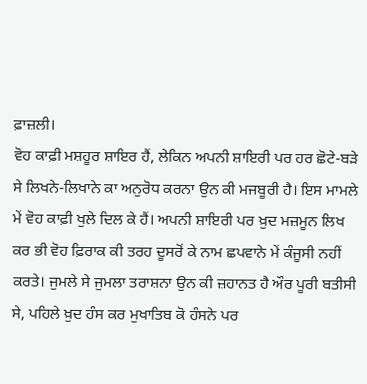ਫ਼ਾਜ਼ਲੀ।
ਵੋਹ ਕਾਫ਼ੀ ਮਸ਼ਹੂਰ ਸ਼ਾਇਰ ਹੈਂ, ਲੇਕਿਨ ਅਪਨੀ ਸ਼ਾਇਰੀ ਪਰ ਹਰ ਛੋਟੇ-ਬੜੇ ਸੇ ਲਿਖਨੇ-ਲਿਖਾਨੇ ਕਾ ਅਨੁਰੋਧ ਕਰਨਾ ਉਨ ਕੀ ਮਜਬੂਰੀ ਹੈ। ਇਸ ਮਾਮਲੇ ਮੇਂ ਵੋਹ ਕਾਫ਼ੀ ਖੁਲੇ ਦਿਲ ਕੇ ਹੈਂ। ਅਪਨੀ ਸ਼ਾਇਰੀ ਪਰ ਖ਼ੁਦ ਮਜ਼ਮੂਨ ਲਿਖ ਕਰ ਭੀ ਵੋਹ ਫ਼ਿਰਾਕ ਕੀ ਤਰਹ ਦੂਸਰੋਂ ਕੇ ਨਾਮ ਛਪਵਾਨੇ ਮੇਂ ਕੰਜੂਸੀ ਨਹੀਂ ਕਰਤੇ। ਜੁਮਲੇ ਸੇ ਜੁਮਲਾ ਤਰਾਸ਼ਨਾ ਉਨ ਕੀ ਜ਼ਹਾਨਤ ਹੈ ਔਰ ਪੂਰੀ ਬਤੀਸੀ ਸੇ, ਪਹਿਲੇ ਖ਼ੁਦ ਹੰਸ ਕਰ ਮੁਖਾਤਿਬ ਕੋ ਹੰਸਨੇ ਪਰ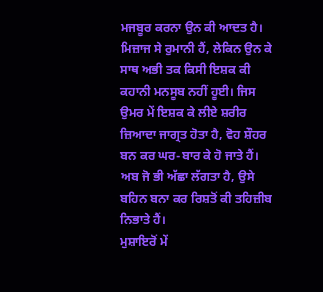ਮਜਬੂਰ ਕਰਨਾ ਉਨ ਕੀ ਆਦਤ ਹੈ। ਮਿਜ਼ਾਜ ਸੇ ਰੁਮਾਨੀ ਹੈਂ, ਲੇਕਿਨ ਉਨ ਕੇ ਸਾਥ ਅਭੀ ਤਕ ਕਿਸੀ ਇਸ਼ਕ ਕੀ ਕਹਾਨੀ ਮਨਸੂਬ ਨਹੀਂ ਹੂਈ। ਜਿਸ ਉਮਰ ਮੇਂ ਇਸ਼ਕ ਕੇ ਲੀਏ ਸ਼ਰੀਰ ਜ਼ਿਆਦਾ ਜਾਗ੍ਰਤ ਹੋਤਾ ਹੈ, ਵੋਹ ਸ਼ੌਹਰ ਬਨ ਕਰ ਘਰ-ਬਾਰ ਕੇ ਹੋ ਜਾਤੇ ਹੈਂ। ਅਬ ਜੋ ਭੀ ਅੱਛਾ ਲੱਗਤਾ ਹੈ, ਉਸੇ ਬਹਿਨ ਬਨਾ ਕਰ ਰਿਸ਼ਤੋਂ ਕੀ ਤਹਿਜ਼ੀਬ ਨਿਭਾਤੇ ਹੈਂ।
ਮੁਸ਼ਾਇਰੋਂ ਮੇਂ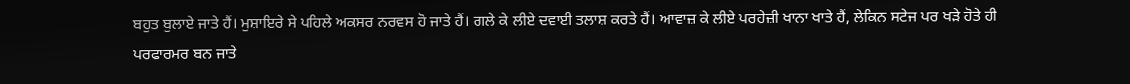ਬਹੁਤ ਬੁਲਾਏ ਜਾਤੇ ਹੈਂ। ਮੁਸ਼ਾਇਰੇ ਸੇ ਪਹਿਲੇ ਅਕਸਰ ਨਰਵਸ ਹੋ ਜਾਤੇ ਹੈਂ। ਗਲੇ ਕੇ ਲੀਏ ਦਵਾਈ ਤਲਾਸ਼ ਕਰਤੇ ਹੈਂ। ਆਵਾਜ਼ ਕੇ ਲੀਏ ਪਰਹੇਜ਼ੀ ਖਾਨਾ ਖਾਤੇ ਹੈਂ, ਲੇਕਿਨ ਸਟੇਜ ਪਰ ਖੜੇ ਹੋਤੇ ਹੀ ਪਰਫਾਰਮਰ ਬਨ ਜਾਤੇ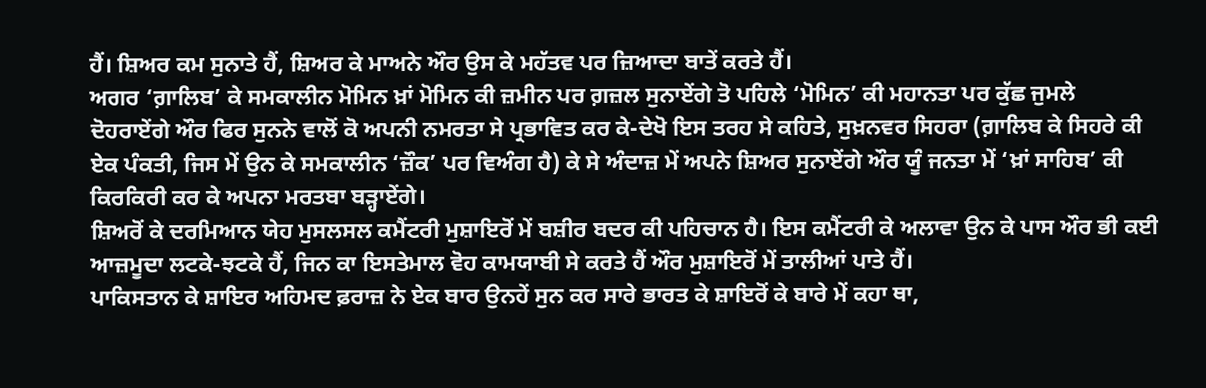ਹੈਂ। ਸ਼ਿਅਰ ਕਮ ਸੁਨਾਤੇ ਹੈਂ, ਸ਼ਿਅਰ ਕੇ ਮਾਅਨੇ ਔਰ ਉਸ ਕੇ ਮਹੱਤਵ ਪਰ ਜ਼ਿਆਦਾ ਬਾਤੇਂ ਕਰਤੇ ਹੈਂ।
ਅਗਰ ‘ਗ਼ਾਲਿਬ’ ਕੇ ਸਮਕਾਲੀਨ ਮੋਮਿਨ ਖ਼ਾਂ ਮੋਮਿਨ ਕੀ ਜ਼ਮੀਨ ਪਰ ਗ਼ਜ਼ਲ ਸੁਨਾਏਂਗੇ ਤੋ ਪਹਿਲੇ ‘ਮੋਮਿਨ’ ਕੀ ਮਹਾਨਤਾ ਪਰ ਕੁੱਛ ਜੁਮਲੇ ਦੋਹਰਾਏਂਗੇ ਔਰ ਫਿਰ ਸੁਨਨੇ ਵਾਲੋਂ ਕੋ ਅਪਨੀ ਨਮਰਤਾ ਸੇ ਪ੍ਰਭਾਵਿਤ ਕਰ ਕੇ-ਦੇਖੋ ਇਸ ਤਰਹ ਸੇ ਕਹਿਤੇ, ਸੁਖ਼ਨਵਰ ਸਿਹਰਾ (ਗ਼ਾਲਿਬ ਕੇ ਸਿਹਰੇ ਕੀ ਏਕ ਪੰਕਤੀ, ਜਿਸ ਮੇਂ ਉਨ ਕੇ ਸਮਕਾਲੀਨ ‘ਜ਼ੌਕ’ ਪਰ ਵਿਅੰਗ ਹੈ) ਕੇ ਸੇ ਅੰਦਾਜ਼ ਮੇਂ ਅਪਨੇ ਸ਼ਿਅਰ ਸੁਨਾਏਂਗੇ ਔਰ ਯੂੰ ਜਨਤਾ ਮੇਂ ‘ਖ਼ਾਂ ਸਾਹਿਬ’ ਕੀ ਕਿਰਕਿਰੀ ਕਰ ਕੇ ਅਪਨਾ ਮਰਤਬਾ ਬੜ੍ਹਾਏਂਗੇ।
ਸ਼ਿਅਰੋਂ ਕੇ ਦਰਮਿਆਨ ਯੇਹ ਮੁਸਲਸਲ ਕਮੈਂਟਰੀ ਮੁਸ਼ਾਇਰੋਂ ਮੇਂ ਬਸ਼ੀਰ ਬਦਰ ਕੀ ਪਹਿਚਾਨ ਹੈ। ਇਸ ਕਮੈਂਟਰੀ ਕੇ ਅਲਾਵਾ ਉਨ ਕੇ ਪਾਸ ਔਰ ਭੀ ਕਈ ਆਜ਼ਮੂਦਾ ਲਟਕੇ-ਝਟਕੇ ਹੈਂ, ਜਿਨ ਕਾ ਇਸਤੇਮਾਲ ਵੋਹ ਕਾਮਯਾਬੀ ਸੇ ਕਰਤੇ ਹੈਂ ਔਰ ਮੁਸ਼ਾਇਰੋਂ ਮੇਂ ਤਾਲੀਆਂ ਪਾਤੇ ਹੈਂ।
ਪਾਕਿਸਤਾਨ ਕੇ ਸ਼ਾਇਰ ਅਹਿਮਦ ਫ਼ਰਾਜ਼ ਨੇ ਏਕ ਬਾਰ ਉਨਹੇਂ ਸੁਨ ਕਰ ਸਾਰੇ ਭਾਰਤ ਕੇ ਸ਼ਾਇਰੋਂ ਕੇ ਬਾਰੇ ਮੇਂ ਕਹਾ ਥਾ,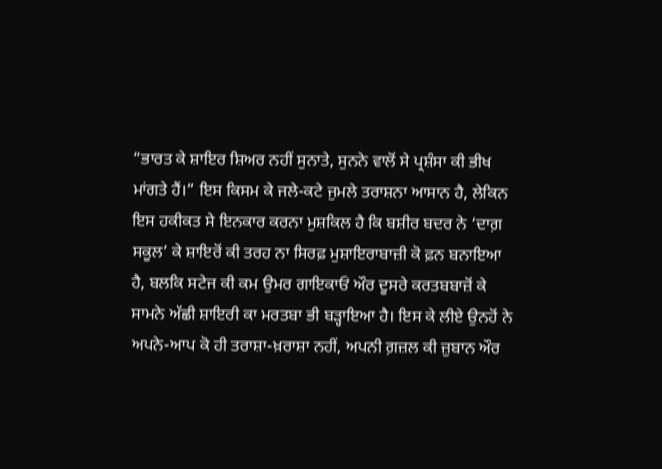“ਭਾਰਤ ਕੇ ਸ਼ਾਇਰ ਸ਼ਿਅਰ ਨਹੀਂ ਸੁਨਾਤੇ, ਸੁਨਨੇ ਵਾਲੋਂ ਸੇ ਪ੍ਰਸ਼ੰਸਾ ਕੀ ਭੀਖ ਮਾਂਗਤੇ ਹੈਂ।” ਇਸ ਕਿਸਮ ਕੇ ਜਲੇ-ਕਟੇ ਜੁਮਲੇ ਤਰਾਸ਼ਨਾ ਆਸਾਨ ਹੈ, ਲੇਕਿਨ ਇਸ ਹਕੀਕਤ ਸੇ ਇਨਕਾਰ ਕਰਨਾ ਮੁਸ਼ਕਿਲ ਹੈ ਕਿ ਬਸ਼ੀਰ ਬਦਰ ਨੇ ‘ਦਾਗ਼ ਸਕੂਲ’ ਕੇ ਸ਼ਾਇਰੋਂ ਕੀ ਤਰਹ ਨਾ ਸਿਰਫ਼ ਮੁਸ਼ਾਇਰਾਬਾਜ਼ੀ ਕੋ ਫ਼ਨ ਬਨਾਇਆ ਹੈ, ਬਲਕਿ ਸਟੇਜ ਕੀ ਕਮ ਉਮਰ ਗਾਇਕਾਓਂ ਔਰ ਦੂਸਰੇ ਕਰਤਬਬਾਜ਼ੋਂ ਕੇ ਸਾਮਨੇ ਅੱਛੀ ਸ਼ਾਇਰੀ ਕਾ ਮਰਤਬਾ ਭੀ ਬੜ੍ਹਾਇਆ ਹੈ। ਇਸ ਕੇ ਲੀਏ ਉਨਹੋਂ ਨੇ ਅਪਨੇ-ਆਪ ਕੋ ਹੀ ਤਰਾਸ਼ਾ-ਖ਼ਰਾਸ਼ਾ ਨਹੀਂ, ਅਪਨੀ ਗ਼ਜ਼ਲ ਕੀ ਜ਼ੁਬਾਨ ਔਰ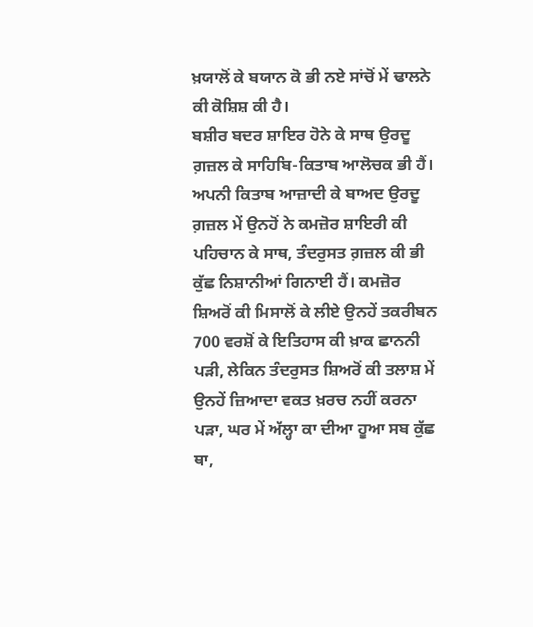ਖ਼ਯਾਲੋਂ ਕੇ ਬਯਾਨ ਕੋ ਭੀ ਨਏ ਸਾਂਚੋਂ ਮੇਂ ਢਾਲਨੇ ਕੀ ਕੋਸ਼ਿਸ਼ ਕੀ ਹੈ।
ਬਸ਼ੀਰ ਬਦਰ ਸ਼ਾਇਰ ਹੋਨੇ ਕੇ ਸਾਥ ਉਰਦੂ ਗ਼ਜ਼ਲ ਕੇ ਸਾਹਿਬਿ-ਕਿਤਾਬ ਆਲੋਚਕ ਭੀ ਹੈਂ। ਅਪਨੀ ਕਿਤਾਬ ਆਜ਼ਾਦੀ ਕੇ ਬਾਅਦ ਉਰਦੂ ਗ਼ਜ਼ਲ ਮੇਂ ਉਨਹੋਂ ਨੇ ਕਮਜ਼ੋਰ ਸ਼ਾਇਰੀ ਕੀ ਪਹਿਚਾਨ ਕੇ ਸਾਥ, ਤੰਦਰੁਸਤ ਗ਼ਜ਼ਲ ਕੀ ਭੀ ਕੁੱਛ ਨਿਸ਼ਾਨੀਆਂ ਗਿਨਾਈ ਹੈਂ। ਕਮਜ਼ੋਰ ਸ਼ਿਅਰੋਂ ਕੀ ਮਿਸਾਲੋਂ ਕੇ ਲੀਏ ਉਨਹੇਂ ਤਕਰੀਬਨ 700 ਵਰਸ਼ੋਂ ਕੇ ਇਤਿਹਾਸ ਕੀ ਖ਼ਾਕ ਛਾਨਨੀ ਪੜੀ, ਲੇਕਿਨ ਤੰਦਰੁਸਤ ਸ਼ਿਅਰੋਂ ਕੀ ਤਲਾਸ਼ ਮੇਂ ਉਨਹੇਂ ਜ਼ਿਆਦਾ ਵਕਤ ਖ਼ਰਚ ਨਹੀਂ ਕਰਨਾ ਪੜਾ, ਘਰ ਮੇਂ ਅੱਲ੍ਹਾ ਕਾ ਦੀਆ ਹੂਆ ਸਬ ਕੁੱਛ ਥਾ,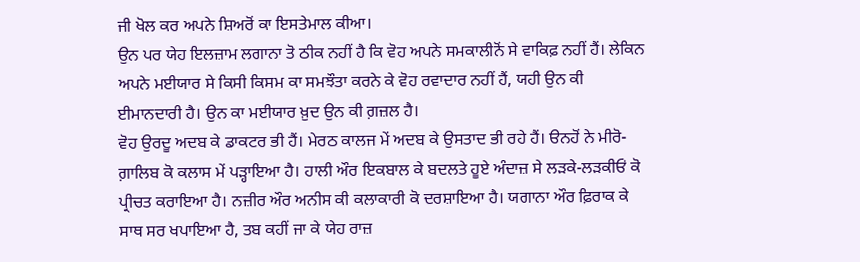ਜੀ ਖੋਲ ਕਰ ਅਪਨੇ ਸ਼ਿਅਰੋਂ ਕਾ ਇਸਤੇਮਾਲ ਕੀਆ।
ਉਨ ਪਰ ਯੇਹ ਇਲਜ਼ਾਮ ਲਗਾਨਾ ਤੋ ਠੀਕ ਨਹੀਂ ਹੈ ਕਿ ਵੋਹ ਅਪਨੇ ਸਮਕਾਲੀਨੋਂ ਸੇ ਵਾਕਿਫ਼ ਨਹੀਂ ਹੈਂ। ਲੇਕਿਨ ਅਪਨੇ ਮਈਯਾਰ ਸੇ ਕਿਸੀ ਕਿਸਮ ਕਾ ਸਮਝੌਤਾ ਕਰਨੇ ਕੇ ਵੋਹ ਰਵਾਦਾਰ ਨਹੀਂ ਹੈਂ, ਯਹੀ ਉਨ ਕੀ ਈਮਾਨਦਾਰੀ ਹੈ। ਉਨ ਕਾ ਮਈਯਾਰ ਖ਼ੁਦ ਉਨ ਕੀ ਗ਼ਜ਼ਲ ਹੈ।
ਵੋਹ ਉਰਦੂ ਅਦਬ ਕੇ ਡਾਕਟਰ ਭੀ ਹੈਂ। ਮੇਰਠ ਕਾਲਜ ਮੇਂ ਅਦਬ ਕੇ ਉਸਤਾਦ ਭੀ ਰਹੇ ਹੈਂ। ੳਨਹੋਂ ਨੇ ਮੀਰੋ-ਗ਼ਾਲਿਬ ਕੋ ਕਲਾਸ ਮੇਂ ਪੜ੍ਹਾਇਆ ਹੈ। ਹਾਲੀ ਔਰ ਇਕਬਾਲ ਕੇ ਬਦਲਤੇ ਹੂਏ ਅੰਦਾਜ਼ ਸੇ ਲੜਕੇ-ਲੜਕੀਓਂ ਕੋ ਪ੍ਰੀਚਤ ਕਰਾਇਆ ਹੈ। ਨਜ਼ੀਰ ਔਰ ਅਨੀਸ ਕੀ ਕਲਾਕਾਰੀ ਕੋ ਦਰਸ਼ਾਇਆ ਹੈ। ਯਗਾਨਾ ਔਰ ਫ਼ਿਰਾਕ ਕੇ ਸਾਥ ਸਰ ਖਪਾਇਆ ਹੈ, ਤਬ ਕਹੀਂ ਜਾ ਕੇ ਯੇਹ ਰਾਜ਼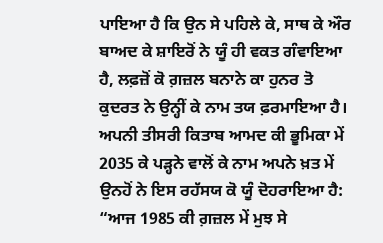ਪਾਇਆ ਹੈ ਕਿ ਉਨ ਸੇ ਪਹਿਲੇ ਕੇ, ਸਾਥ ਕੇ ਔਰ ਬਾਅਦ ਕੇ ਸ਼ਾਇਰੋਂ ਨੇ ਯੂੰ ਹੀ ਵਕਤ ਗੰਵਾਇਆ ਹੈ, ਲਫ਼ਜ਼ੋਂ ਕੋ ਗ਼ਜ਼ਲ ਬਨਾਨੇ ਕਾ ਹੁਨਰ ਤੋ ਕੁਦਰਤ ਨੇ ਉਨ੍ਹੀਂ ਕੇ ਨਾਮ ਤਯ ਫ਼ਰਮਾਇਆ ਹੈ।
ਅਪਨੀ ਤੀਸਰੀ ਕਿਤਾਬ ਆਮਦ ਕੀ ਭੂਮਿਕਾ ਮੇਂ 2035 ਕੇ ਪੜ੍ਹਨੇ ਵਾਲੋਂ ਕੇ ਨਾਮ ਅਪਨੇ ਖ਼ਤ ਮੇਂ ਉਨਹੋਂ ਨੇ ਇਸ ਰਹੱਸਯ ਕੋ ਯੂੰ ਦੋਹਰਾਇਆ ਹੈ:
“ਆਜ 1985 ਕੀ ਗ਼ਜ਼ਲ ਮੇਂ ਮੁਝ ਸੇ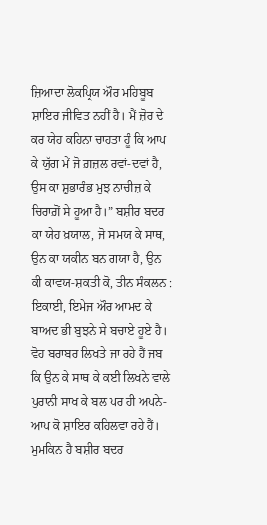ਜ਼ਿਆਦਾ ਲੋਕਪ੍ਰਿਯ ਔਰ ਮਹਿਬੂਬ ਸ਼ਾਇਰ ਜੀਵਿਤ ਨਹੀਂ ਹੈ। ਮੈਂ ਜ਼ੋਰ ਦੇ ਕਰ ਯੇਹ ਕਹਿਨਾ ਚਾਹਤਾ ਹੂੰ ਕਿ ਆਪ ਕੇ ਯੁੱਗ ਮੇਂ ਜੋ ਗ਼ਜ਼ਲ ਰਵਾਂ-ਦਵਾਂ ਹੈ, ਉਸ ਕਾ ਸ਼ੁਭਾਰੰਭ ਮੁਝ ਨਾਚੀਜ਼ ਕੇ ਚਿਰਾਗ਼ੋਂ ਸੇ ਹੂਆ ਹੈ।” ਬਸ਼ੀਰ ਬਦਰ ਕਾ ਯੇਹ ਖ਼ਯਾਲ, ਜੋ ਸਮਯ ਕੇ ਸਾਥ, ਉਨ ਕਾ ਯਕੀਨ ਬਨ ਗਯਾ ਹੈ, ਉਨ ਕੀ ਕਾਵਯ-ਸ਼ਕਤੀ ਕੋ, ਤੀਨ ਸੰਕਲਨ : ਇਕਾਈ, ਇਮੇਜ ਔਰ ਆਮਦ ਕੇ ਬਾਅਦ ਭੀ ਬੁਝਨੇ ਸੇ ਬਚਾਏ ਹੂਏ ਹੈ। ਵੋਹ ਬਰਾਬਰ ਲਿਖਤੇ ਜਾ ਰਹੇ ਹੈਂ ਜਬ ਕਿ ਉਨ ਕੇ ਸਾਥ ਕੇ ਕਈ ਲਿਖਨੇ ਵਾਲੇ ਪੁਰਾਨੀ ਸਾਖ ਕੇ ਬਲ ਪਰ ਹੀ ਅਪਨੇ-ਆਪ ਕੋ ਸ਼ਾਇਰ ਕਹਿਲਵਾ ਰਹੇ ਹੈਂ।
ਮੁਮਕਿਨ ਹੈ ਬਸ਼ੀਰ ਬਦਰ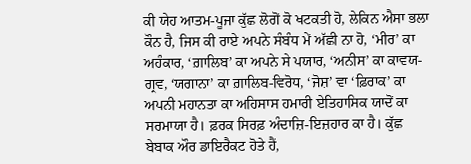ਕੀ ਯੇਹ ਆਤਮ-ਪੂਜਾ ਕੁੱਛ ਲੋਗੋਂ ਕੋ ਖਟਕਤੀ ਹੋ, ਲੇਕਿਨ ਐਸਾ ਭਲਾ ਕੌਨ ਹੈ, ਜਿਸ ਕੀ ਰਾਏ ਅਪਨੇ ਸੰਬੰਧ ਮੇਂ ਅੱਛੀ ਨਾ ਹੋ, ‘ਮੀਰ’ ਕਾ ਅਹੰਕਾਰ, ‘ਗ਼ਾਲਿਬ’ ਕਾ ਅਪਨੇ ਸੇ ਪਯਾਰ, ‘ਅਨੀਸ’ ਕਾ ਕਾਵਯ-ਗ੍ਰਵ, ‘ਯਗਾਨਾ’ ਕਾ ਗ਼ਾਲਿਬ-ਵਿਰੋਧ, ‘ਜੋਸ਼’ ਵਾ ‘ਫ਼ਿਰਾਕ’ ਕਾ ਅਪਨੀ ਮਹਾਨਤਾ ਕਾ ਅਹਿਸਾਸ ਹਮਾਰੀ ਏਤਿਹਾਸਿਕ ਯਾਦੋਂ ਕਾ ਸਰਮਾਯਾ ਹੈ। ਫ਼ਰਕ ਸਿਰਫ਼ ਅੰਦਾਜ਼ਿ-ਇਜ਼ਹਾਰ ਕਾ ਹੈ। ਕੁੱਛ ਬੇਬਾਕ ਔਰ ਡਾਇਰੈਕਟ ਹੋਤੇ ਹੈਂ,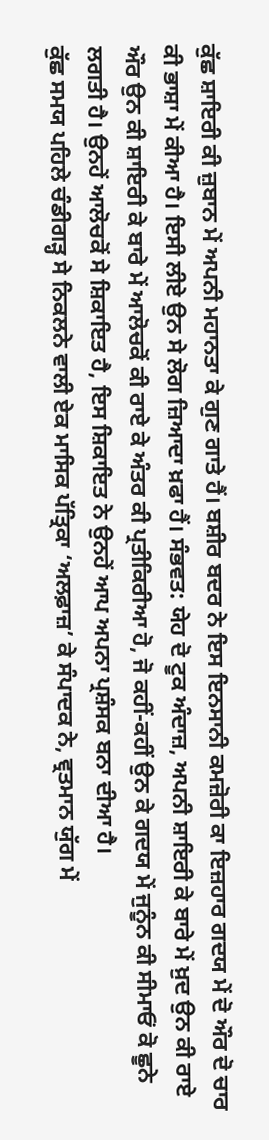ਕੁੱਛ ਸ਼ਾਇਰੀ ਕੀ ਜ਼ੁਬਾਨ ਮੇਂ ਅਪਨੀ ਮਹਾਨਤਾ ਕੇ ਗੁਣ ਗਾਤੇ ਹੈਂ। ਬਸ਼ੀਰ ਬਦਰ ਨੇ ਇਸ ਇਨਸਾਨੀ ਕਮਜ਼ੋਰੀ ਕਾ ਇਜ਼ਹਾਰ ਗਦਯ ਮੇਂ ਦੋ ਔਰ ਦੋ ਚਾਰ ਕੀ ਭਾਸ਼ਾ ਮੇਂ ਕੀਆ ਹੈ। ਇਸੀ ਲੀਏ ਉਨ ਸੇ ਲੋਗ ਜ਼ਿਆਦਾ ਖ਼ਫਾ ਹੈਂ। ਸੰਭਵਤ: ਯੇਹ ਦੋ ਟੂਕ ਅੰਦਾਜ਼, ਅਪਨੀ ਸ਼ਾਇਰੀ ਕੇ ਬਾਰੇ ਮੇਂ ਖ਼ੁਦ ਉਨ ਕੀ ਰਾਏ ਔਰ ਉਨ ਕੀ ਸ਼ਾਇਰੀ ਕੇ ਬਾਰੇ ਮੇਂ ਆਲੋਚਕੋਂ ਕੀ ਰਾਏ ਕੇ ਅੰਤਰ ਕੀ ਪ੍ਰਤੀਕਿਰੀਆ ਹੋ, ਜੋ ਕਹੀਂ-ਕਹੀਂ ਉਨ ਕੇ ਗਦਯ ਮੇਂ ਜੁਨੂੰਨ ਕੀ ਸੀਮਾਓਂ ਕੋ ਛੂਨੇ ਲਗਤੀ ਹੈ। ਉਨਹੇਂ ਆਲੋਚਕੋਂ ਸੇ ਸ਼ਿਕਾਇਤ ਹੈ, ਇਸ ਸ਼ਿਕਾਇਤ ਨੇ ਉਨਹੇਂ ਆਪ ਅਪਨਾ ਪ੍ਰਸ਼ੰਸਕ ਬਨਾ ਦੀਆ ਹੈ।
ਕੁੱਛ ਸਮਯ ਪਹਿਲੇ ਚੰਡੀਗੜ੍ਹ ਸੇ ਨਿਕਲਨੇ ਵਾਲੀ ਏਕ ਮਾਸਿਕ ਪੱਤ੍ਰਿਕਾ ‘ਅਲਫ਼ਾਜ਼’ ਕੇ ਸੰਪਾਦਕ ਨੇ, ਵ੍ਰਤਮਾਨ ਯੁੱਗ ਮੇਂ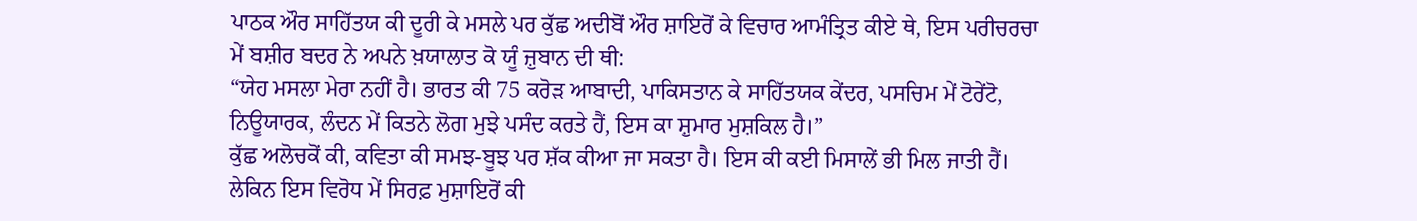ਪਾਠਕ ਔਰ ਸਾਹਿੱਤਯ ਕੀ ਦੂਰੀ ਕੇ ਮਸਲੇ ਪਰ ਕੁੱਛ ਅਦੀਬੋਂ ਔਰ ਸ਼ਾਇਰੋਂ ਕੇ ਵਿਚਾਰ ਆਮੰਤ੍ਰਿਤ ਕੀਏ ਥੇ, ਇਸ ਪਰੀਚਰਚਾ ਮੇਂ ਬਸ਼ੀਰ ਬਦਰ ਨੇ ਅਪਨੇ ਖ਼ਯਾਲਾਤ ਕੋ ਯੂੰ ਜ਼ੁਬਾਨ ਦੀ ਥੀ:
“ਯੇਹ ਮਸਲਾ ਮੇਰਾ ਨਹੀਂ ਹੈ। ਭਾਰਤ ਕੀ 75 ਕਰੋੜ ਆਬਾਦੀ, ਪਾਕਿਸਤਾਨ ਕੇ ਸਾਹਿੱਤਯਕ ਕੇਂਦਰ, ਪਸਚਿਮ ਮੇਂ ਟੋਰੇਂਟੋ, ਨਿਊਯਾਰਕ, ਲੰਦਨ ਮੇਂ ਕਿਤਨੇ ਲੋਗ ਮੁਝੇ ਪਸੰਦ ਕਰਤੇ ਹੈਂ, ਇਸ ਕਾ ਸ਼ੁਮਾਰ ਮੁਸ਼ਕਿਲ ਹੈ।”
ਕੁੱਛ ਅਲੋਚਕੋਂ ਕੀ, ਕਵਿਤਾ ਕੀ ਸਮਝ-ਬੂਝ ਪਰ ਸ਼ੱਕ ਕੀਆ ਜਾ ਸਕਤਾ ਹੈ। ਇਸ ਕੀ ਕਈ ਮਿਸਾਲੇਂ ਭੀ ਮਿਲ ਜਾਤੀ ਹੈਂ। ਲੇਕਿਨ ਇਸ ਵਿਰੋਧ ਮੇਂ ਸਿਰਫ਼ ਮੁਸ਼ਾਇਰੋਂ ਕੀ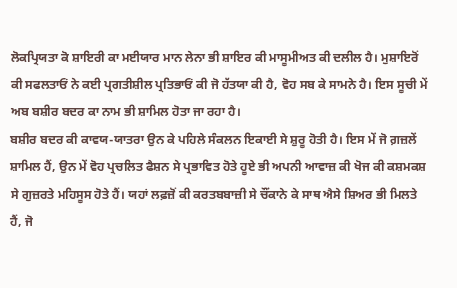ਲੋਕਪ੍ਰਿਯਤਾ ਕੋ ਸ਼ਾਇਰੀ ਕਾ ਮਈਯਾਰ ਮਾਨ ਲੇਨਾ ਭੀ ਸ਼ਾਇਰ ਕੀ ਮਾਸੂਮੀਅਤ ਕੀ ਦਲੀਲ ਹੈ। ਮੁਸ਼ਾਇਰੋਂ ਕੀ ਸਫਲਤਾਓਂ ਨੇ ਕਈ ਪ੍ਰਗਤੀਸ਼ੀਲ ਪ੍ਰਤਿਭਾਓਂ ਕੀ ਜੋ ਹੱਤਯਾ ਕੀ ਹੈ, ਵੋਹ ਸਬ ਕੇ ਸਾਮਨੇ ਹੈ। ਇਸ ਸੂਚੀ ਮੇਂ ਅਬ ਬਸ਼ੀਰ ਬਦਰ ਕਾ ਨਾਮ ਭੀ ਸ਼ਾਮਿਲ ਹੋਤਾ ਜਾ ਰਹਾ ਹੈ।
ਬਸ਼ੀਰ ਬਦਰ ਕੀ ਕਾਵਯ-ਯਾਤਰਾ ਉਨ ਕੇ ਪਹਿਲੇ ਸੰਕਲਨ ਇਕਾਈ ਸੇ ਸ਼ੁਰੂ ਹੋਤੀ ਹੈ। ਇਸ ਮੇਂ ਜੋ ਗ਼ਜ਼ਲੇਂ ਸ਼ਾਮਿਲ ਹੈਂ, ਉਨ ਮੇਂ ਵੋਹ ਪ੍ਰਚਲਿਤ ਫੈਸ਼ਨ ਸੇ ਪ੍ਰਭਾਵਿਤ ਹੋਤੇ ਹੂਏ ਭੀ ਅਪਨੀ ਆਵਾਜ਼ ਕੀ ਖੋਜ ਕੀ ਕਸ਼ਮਕਸ਼ ਸੇ ਗੁਜ਼ਰਤੇ ਮਹਿਸੂਸ ਹੋਤੇ ਹੈਂ। ਯਹਾਂ ਲਫ਼ਜ਼ੋਂ ਕੀ ਕਰਤਬਬਾਜ਼ੀ ਸੇ ਚੌਂਕਾਨੇ ਕੇ ਸਾਥ ਐਸੇ ਸ਼ਿਅਰ ਭੀ ਮਿਲਤੇ ਹੈਂ, ਜੋ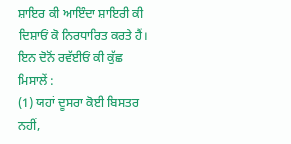ਸ਼ਾਇਰ ਕੀ ਆਇੰਦਾ ਸ਼ਾਇਰੀ ਕੀ ਦਿਸ਼ਾਓਂ ਕੋ ਨਿਰਧਾਰਿਤ ਕਰਤੇ ਹੈਂ। ਇਨ ਦੋਨੋਂ ਰਵੱਈਓਂ ਕੀ ਕੁੱਛ ਮਿਸਾਲੇਂ :
(1) ਯਹਾਂ ਦੂਸਰਾ ਕੋਈ ਬਿਸਤਰ ਨਹੀਂ,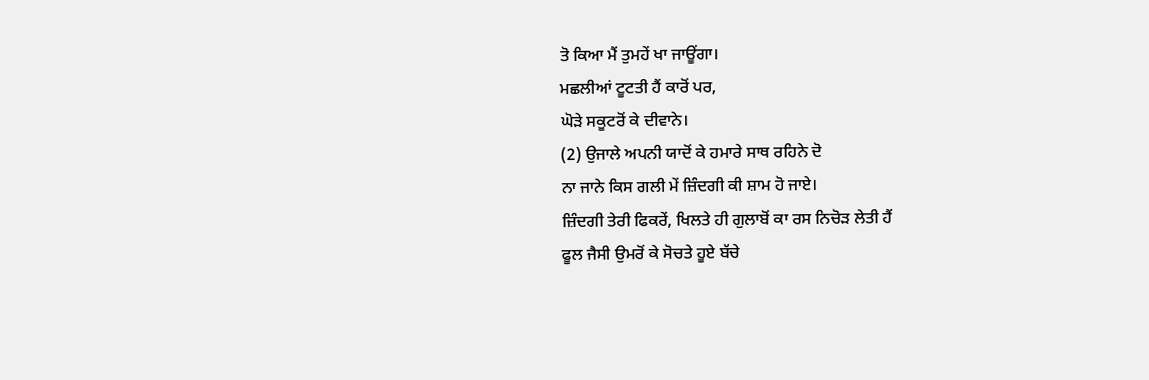ਤੋ ਕਿਆ ਮੈਂ ਤੁਮਹੇਂ ਖਾ ਜਾਊਂਗਾ।
ਮਛਲੀਆਂ ਟੂਟਤੀ ਹੈਂ ਕਾਰੋਂ ਪਰ,
ਘੋੜੇ ਸਕੂਟਰੋਂ ਕੇ ਦੀਵਾਨੇ।
(2) ਉਜਾਲੇ ਅਪਨੀ ਯਾਦੋਂ ਕੇ ਹਮਾਰੇ ਸਾਥ ਰਹਿਨੇ ਦੋ
ਨਾ ਜਾਨੇ ਕਿਸ ਗਲੀ ਮੇਂ ਜ਼ਿੰਦਗੀ ਕੀ ਸ਼ਾਮ ਹੋ ਜਾਏ।
ਜ਼ਿੰਦਗੀ ਤੇਰੀ ਫਿਕਰੇਂ, ਖਿਲਤੇ ਹੀ ਗੁਲਾਬੋਂ ਕਾ ਰਸ ਨਿਚੋੜ ਲੇਤੀ ਹੈਂ
ਫੂਲ ਜੈਸੀ ਉਮਰੋਂ ਕੇ ਸੋਚਤੇ ਹੂਏ ਬੱਚੇ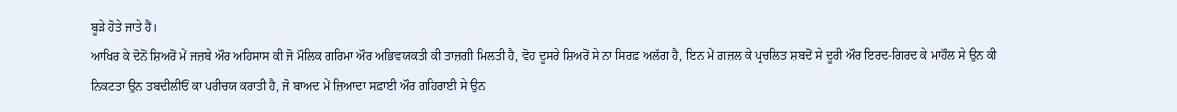ਬੂੜੇ ਹੋਤੇ ਜਾਤੇ ਹੈਂ।
ਆਖਿਰ ਕੇ ਦੋਨੋਂ ਸ਼ਿਅਰੋਂ ਮੇਂ ਜਜ਼ਬੇ ਔਰ ਅਹਿਸਾਸ ਕੀ ਜੋ ਮੌਲਿਕ ਗਰਿਮਾ ਔਰ ਅਭਿਵਯਕਤੀ ਕੀ ਤਾਜ਼ਗੀ ਮਿਲਤੀ ਹੈ, ਵੋਹ ਦੂਸਰੇ ਸ਼ਿਅਰੋਂ ਸੇ ਨਾ ਸਿਰਫ਼ ਅਲੱਗ ਹੈ, ਇਨ ਮੇਂ ਗ਼ਜ਼ਲ ਕੇ ਪ੍ਰਚਲਿਤ ਸ਼ਬਦੋਂ ਸੇ ਦੂਰੀ ਔਰ ਇਰਦ-ਗਿਰਦ ਕੇ ਮਾਹੌਲ ਸੇ ਉਨ ਕੀ ਨਿਕਟਤਾ ਉਨ ਤਬਦੀਲੀਓਂ ਕਾ ਪਰੀਚਯ ਕਰਾਤੀ ਹੈ, ਜੋ ਬਾਅਦ ਮੇਂ ਜ਼ਿਆਦਾ ਸਫ਼ਾਈ ਔਰ ਗਹਿਰਾਈ ਸੇ ਉਨ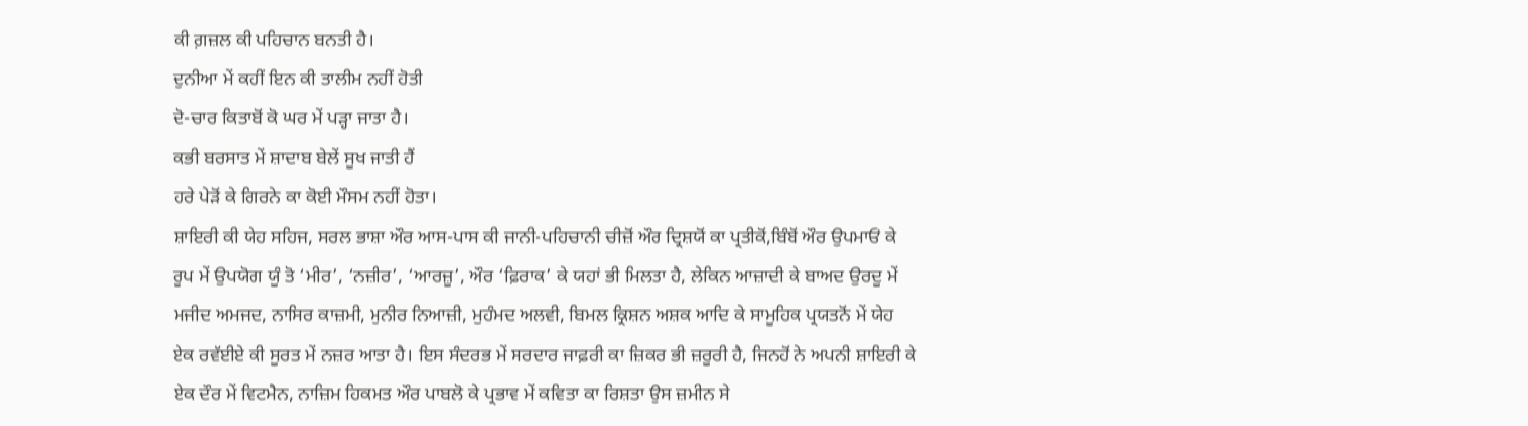ਕੀ ਗ਼ਜ਼ਲ ਕੀ ਪਹਿਚਾਨ ਬਨਤੀ ਹੈ।
ਦੁਨੀਆ ਮੇਂ ਕਹੀਂ ਇਨ ਕੀ ਤਾਲੀਮ ਨਹੀਂ ਹੋਤੀ
ਦੋ-ਚਾਰ ਕਿਤਾਬੋਂ ਕੋ ਘਰ ਮੇਂ ਪੜ੍ਹਾ ਜਾਤਾ ਹੈ।
ਕਭੀ ਬਰਸਾਤ ਮੇਂ ਸ਼ਾਦਾਬ ਬੇਲੇਂ ਸੂਖ ਜਾਤੀ ਹੈਂ
ਹਰੇ ਪੇੜੋਂ ਕੇ ਗਿਰਨੇ ਕਾ ਕੋਈ ਮੌਸਮ ਨਹੀਂ ਹੋਤਾ।
ਸ਼ਾਇਰੀ ਕੀ ਯੇਹ ਸਹਿਜ, ਸਰਲ ਭਾਸ਼ਾ ਔਰ ਆਸ-ਪਾਸ ਕੀ ਜਾਨੀ-ਪਹਿਚਾਨੀ ਚੀਜ਼ੋਂ ਔਰ ਦ੍ਰਿਸ਼ਯੋਂ ਕਾ ਪ੍ਰਤੀਕੋਂ,ਬਿੰਬੋਂ ਔਰ ਉਪਮਾਓਂ ਕੇ ਰੂਪ ਮੇਂ ਉਪਯੋਗ ਯੂੰ ਤੋ ‘ਮੀਰ’, ‘ਨਜ਼ੀਰ’, ‘ਆਰਜ਼ੂ’, ਔਰ ‘ਫ਼ਿਰਾਕ’ ਕੇ ਯਹਾਂ ਭੀ ਮਿਲਤਾ ਹੈ, ਲੇਕਿਨ ਆਜ਼ਾਦੀ ਕੇ ਬਾਅਦ ਉਰਦੂ ਮੇਂ ਮਜੀਦ ਅਮਜਦ, ਨਾਸਿਰ ਕਾਜ਼ਮੀ, ਮੁਨੀਰ ਨਿਆਜ਼ੀ, ਮੁਹੰਮਦ ਅਲਵੀ, ਬਿਮਲ ਕ੍ਰਿਸ਼ਨ ਅਸ਼ਕ ਆਦਿ ਕੇ ਸਾਮੂਹਿਕ ਪ੍ਰਯਤਨੋਂ ਮੇਂ ਯੇਹ ਏਕ ਰਵੱਈਏ ਕੀ ਸੂਰਤ ਮੇਂ ਨਜ਼ਰ ਆਤਾ ਹੈ। ਇਸ ਸੰਦਰਭ ਮੇਂ ਸਰਦਾਰ ਜਾਫ਼ਰੀ ਕਾ ਜ਼ਿਕਰ ਭੀ ਜ਼ਰੂਰੀ ਹੈ, ਜਿਨਹੋਂ ਨੇ ਅਪਨੀ ਸ਼ਾਇਰੀ ਕੇ ਏਕ ਦੌਰ ਮੇਂ ਵਿਟਮੈਨ, ਨਾਜ਼ਿਮ ਹਿਕਮਤ ਔਰ ਪਾਬਲੋ ਕੇ ਪ੍ਰਭਾਵ ਮੇਂ ਕਵਿਤਾ ਕਾ ਰਿਸ਼ਤਾ ਉਸ ਜ਼ਮੀਨ ਸੇ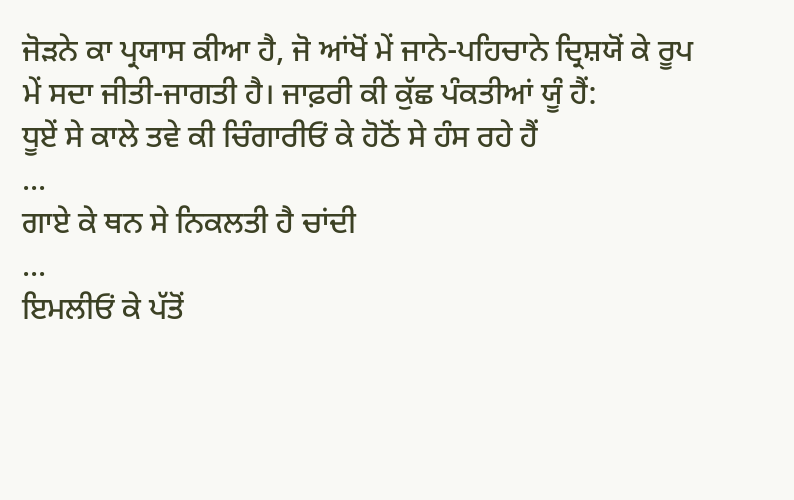ਜੋੜਨੇ ਕਾ ਪ੍ਰਯਾਸ ਕੀਆ ਹੈ, ਜੋ ਆਂਖੋਂ ਮੇਂ ਜਾਨੇ-ਪਹਿਚਾਨੇ ਦ੍ਰਿਸ਼ਯੋਂ ਕੇ ਰੂਪ ਮੇਂ ਸਦਾ ਜੀਤੀ-ਜਾਗਤੀ ਹੈ। ਜਾਫ਼ਰੀ ਕੀ ਕੁੱਛ ਪੰਕਤੀਆਂ ਯੂੰ ਹੈਂ:
ਧੂਏਂ ਸੇ ਕਾਲੇ ਤਵੇ ਕੀ ਚਿੰਗਾਰੀਓਂ ਕੇ ਹੋਠੋਂ ਸੇ ਹੰਸ ਰਹੇ ਹੈਂ
...
ਗਾਏ ਕੇ ਥਨ ਸੇ ਨਿਕਲਤੀ ਹੈ ਚਾਂਦੀ
...
ਇਮਲੀਓਂ ਕੇ ਪੱਤੋਂ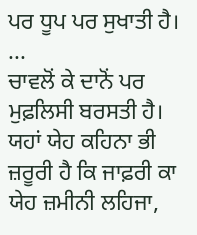ਪਰ ਧੂਪ ਪਰ ਸੁਖਾਤੀ ਹੈ।
...
ਚਾਵਲੋਂ ਕੇ ਦਾਨੋਂ ਪਰ ਮੁਫ਼ਲਿਸੀ ਬਰਸਤੀ ਹੈ।
ਯਹਾਂ ਯੇਹ ਕਹਿਨਾ ਭੀ ਜ਼ਰੂਰੀ ਹੈ ਕਿ ਜਾਫ਼ਰੀ ਕਾ ਯੇਹ ਜ਼ਮੀਨੀ ਲਹਿਜਾ,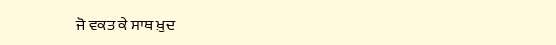ਜੋ ਵਕਤ ਕੇ ਸਾਥ ਖ਼ੁਦ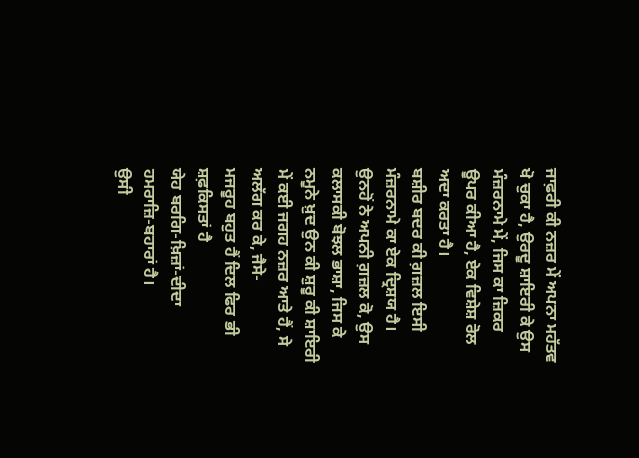ਜਾਫ਼ਰੀ ਕੀ ਨਜ਼ਰ ਮੇਂ ਅਪਨਾ ਮਹੱਤਵ ਖੋ ਚੁਕਾ ਹੈ, ਉਰਦੂ ਸ਼ਾਇਰੀ ਕੇ ਉਸ ਮੰਜ਼ਰਨਾਮੇ ਮੇਂ, ਜਿਸ ਕਾ ਜ਼ਿਕਰ ਊਪਰ ਕੀਆ ਹੈ, ਏਕ ਵਿਸ਼ੇਸ਼ ਰੋਲ ਅਦਾ ਕਰਤਾ ਹੈ।
ਬਸ਼ੀਰ ਬਦਰ ਕੀ ਗ਼ਜ਼ਲ ਇਸੀ ਮੰਜ਼ਰਨਾਮੇ ਕਾ ਏਕ ਦ੍ਰਿਸ਼ਯ ਹੈ। ਉਨਹੋਂ ਨੇ ਅਪਨੀ ਗ਼ਜ਼ਲ ਕੋ, ਉਸ ਕਲਾਸਕੀ ਬੋਝਲ ਭਾਸ਼ਾ, ਜਿਸ ਕੇ ਨਮੂਨੇ ਖ਼ੁਦ ਉਨ ਕੀ ਸ਼ੁਰੂ ਕੀ ਸ਼ਾਇਰੀ ਮੇਂ ਕਈ ਜਗਹ ਨਜ਼ਰ ਆਤੇ ਹੈਂ, ਸੇ ਅਲੱਗ ਕਰ ਕੇ, ਜੈਸੇ-
ਮਜਰੂਹ ਬਹੁਤ ਹੈਂ ਦਿਲ ਫਿਰ ਭੀ ਸ਼ਫ਼ਕਿਸਤਾਂ ਹੈ
ਯੇਹ ਬਰਗਿ-ਖ਼ਿਜ਼ਾਂ-ਦੀਦਾ ਹਮਰਾਜ਼ਿ-ਬਹਾਰਾਂ ਹੈ।
ਉਸੀ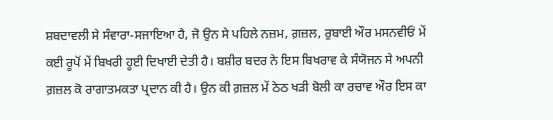ਸ਼ਬਦਾਵਲੀ ਸੇ ਸੰਵਾਰਾ-ਸਜਾਇਆ ਹੈ, ਜੋ ਉਨ ਸੇ ਪਹਿਲੇ ਨਜ਼ਮ, ਗ਼ਜ਼ਲ, ਰੁਬਾਈ ਔਰ ਮਸਨਵੀਓਂ ਮੇਂ ਕਈ ਰੂਪੋਂ ਮੇਂ ਬਿਖਰੀ ਹੂਈ ਦਿਖਾਈ ਦੇਤੀ ਹੈ। ਬਸ਼ੀਰ ਬਦਰ ਨੇ ਇਸ ਬਿਖਰਾਵ ਕੇ ਸੰਯੋਜਨ ਸੇ ਅਪਨੀ ਗ਼ਜ਼ਲ ਕੋ ਰਾਗਾਤਮਕਤਾ ਪ੍ਰਦਾਨ ਕੀ ਹੈ। ਉਨ ਕੀ ਗ਼ਜ਼ਲ ਮੇਂ ਠੇਠ ਖੜੀ ਬੋਲੀ ਕਾ ਰਚਾਵ ਔਰ ਇਸ ਕਾ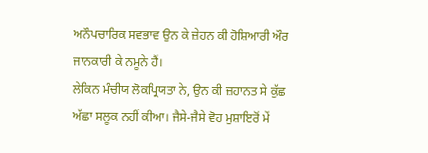ਅਨੌਪਚਾਰਿਕ ਸਵਭਾਵ ਉਨ ਕੇ ਜ਼ੇਹਨ ਕੀ ਹੋਸ਼ਿਆਰੀ ਔਰ ਜਾਨਕਾਰੀ ਕੇ ਨਮੂਨੇ ਹੈਂ।
ਲੇਕਿਨ ਮੰਚੀਯ ਲੋਕਪ੍ਰਿਯਤਾ ਨੇ, ਉਨ ਕੀ ਜ਼ਹਾਨਤ ਸੇ ਕੁੱਛ ਅੱਛਾ ਸਲੂਕ ਨਹੀਂ ਕੀਆ। ਜੈਸੇ-ਜੈਸੇ ਵੋਹ ਮੁਸ਼ਾਇਰੋਂ ਮੇਂ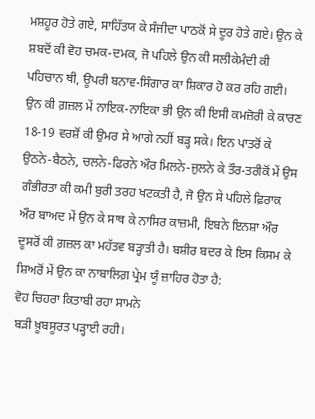ਮਸ਼ਹੂਰ ਹੋਤੇ ਗਏ, ਸਾਹਿੱਤਯ ਕੇ ਸੰਜੀਦਾ ਪਾਠਕੋਂ ਸੇ ਦੂਰ ਹੋਤੇ ਗਏ। ਉਨ ਕੇ ਸ਼ਬਦੋਂ ਕੀ ਵੋਹ ਚਮਕ-ਦਮਕ, ਜੋ ਪਹਿਲੇ ਉਨ ਕੀ ਸਲੀਕੇਮੰਦੀ ਕੀ ਪਹਿਚਾਨ ਥੀ, ਊਪਰੀ ਬਨਾਵ-ਸਿੰਗਾਰ ਕਾ ਸ਼ਿਕਾਰ ਹੋ ਕਰ ਰਹਿ ਗਈ। ਉਨ ਕੀ ਗ਼ਜ਼ਲ ਮੇਂ ਨਾਇਕ-ਨਾਇਕਾ ਭੀ ਉਨ ਕੀ ਇਸੀ ਕਮਜ਼ੋਰੀ ਕੇ ਕਾਰਣ 18-19 ਵਰਸ਼ੋਂ ਕੀ ਉਮਰ ਸੇ ਆਗੇ ਨਹੀਂ ਬੜ੍ਹ ਸਕੇ। ਇਨ ਪਾਤਰੋਂ ਕੇ ਉਠਨੇ-ਬੈਠਨੇ, ਚਲਨੇ-ਫਿਰਨੇ ਔਰ ਮਿਲਨੇ-ਜੁਲਨੇ ਕੇ ਤੌਰ-ਤਰੀਕੋਂ ਮੇਂ ਉਸ ਗੰਭੀਰਤਾ ਕੀ ਕਮੀ ਬੁਰੀ ਤਰਹ ਖਟਕਤੀ ਹੈ, ਜੋ ਉਨ ਸੇ ਪਹਿਲੇ ਫ਼ਿਰਾਕ ਔਰ ਬਾਅਦ ਮੇਂ ਉਨ ਕੇ ਸਾਥ ਕੇ ਨਾਸਿਰ ਕਾਜ਼ਮੀ, ਇਬਨੇ ਇਨਸ਼ਾ ਔਰ ਦੂਸਰੋਂ ਕੀ ਗ਼ਜ਼ਲ ਕਾ ਮਹੱਤਵ ਬੜ੍ਹਾਤੀ ਹੈ। ਬਸ਼ੀਰ ਬਦਰ ਕੇ ਇਸ ਕਿਸਮ ਕੇ ਸ਼ਿਅਰੋਂ ਮੇਂ ਉਨ ਕਾ ਨਾਬਾਲਿਗ਼ ਪ੍ਰੇਮ ਯੂੰ ਜ਼ਾਹਿਰ ਹੋਤਾ ਹੈ:
ਵੋਹ ਚਿਹਰਾ ਕਿਤਾਬੀ ਰਹਾ ਸਾਮਨੇ
ਬੜੀ ਖ਼ੂਬਸੂਰਤ ਪੜ੍ਹਾਈ ਰਹੀ।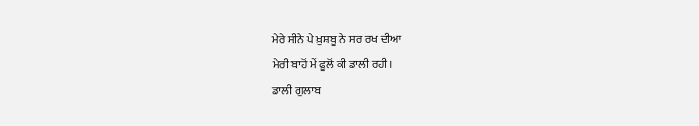ਮੇਰੇ ਸੀਨੇ ਪੇ ਖ਼ੁਸ਼ਬੂ ਨੇ ਸਰ ਰਖ ਦੀਆ
ਮੇਰੀ ਬਾਹੋਂ ਮੇਂ ਫੂਲੋਂ ਕੀ ਡਾਲੀ ਰਹੀ।
ਡਾਲੀ ਗੁਲਾਬ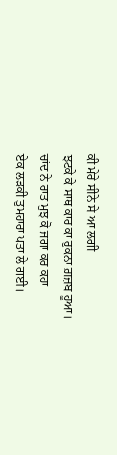ਕੀ ਮੇਰੇ ਸੀਨੇ ਸੇ ਆ ਲਗੀ
ਝਟਕੇ ਕੇ ਸਾਥ ਕਾਰ ਕਾ ਰੁਕਨਾ ਗ਼ਜ਼ਬ ਹੂਆ।
ਚਾਂਦ ਨੇ ਰਾਤ ਮੁਝ ਕੋ ਜਗਾ ਕਰ ਕਹਾ
ਏਕ ਲੜਕੀ ਤੁਮਹਾਰਾ ਪਤਾ ਲੇ ਗਈ।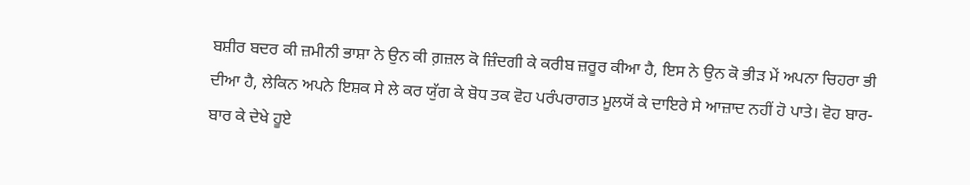ਬਸ਼ੀਰ ਬਦਰ ਕੀ ਜ਼ਮੀਨੀ ਭਾਸ਼ਾ ਨੇ ਉਨ ਕੀ ਗ਼ਜ਼ਲ ਕੋ ਜ਼ਿੰਦਗੀ ਕੇ ਕਰੀਬ ਜ਼ਰੂਰ ਕੀਆ ਹੈ, ਇਸ ਨੇ ਉਨ ਕੋ ਭੀੜ ਮੇਂ ਅਪਨਾ ਚਿਹਰਾ ਭੀ ਦੀਆ ਹੈ, ਲੇਕਿਨ ਅਪਨੇ ਇਸ਼ਕ ਸੇ ਲੇ ਕਰ ਯੁੱਗ ਕੇ ਬੋਧ ਤਕ ਵੋਹ ਪਰੰਪਰਾਗਤ ਮੂਲਯੋਂ ਕੇ ਦਾਇਰੇ ਸੇ ਆਜ਼ਾਦ ਨਹੀਂ ਹੋ ਪਾਤੇ। ਵੋਹ ਬਾਰ-ਬਾਰ ਕੇ ਦੇਖੇ ਹੂਏ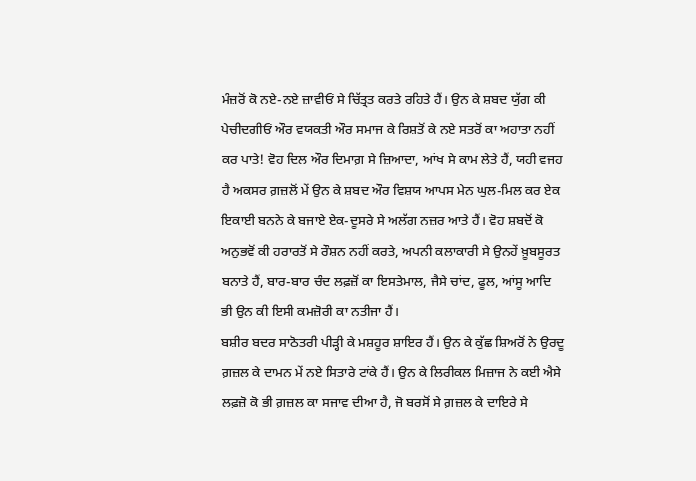ਮੰਜ਼ਰੋਂ ਕੋ ਨਏ-ਨਏ ਜ਼ਾਵੀਓਂ ਸੇ ਚਿੱਤ੍ਰਤ ਕਰਤੇ ਰਹਿਤੇ ਹੈਂ। ਉਨ ਕੇ ਸ਼ਬਦ ਯੁੱਗ ਕੀ ਪੇਚੀਦਗੀਓਂ ਔਰ ਵਯਕਤੀ ਔਰ ਸਮਾਜ ਕੇ ਰਿਸ਼ਤੋਂ ਕੇ ਨਏ ਸਤਰੋਂ ਕਾ ਅਹਾਤਾ ਨਹੀਂ ਕਰ ਪਾਤੇ! ਵੋਹ ਦਿਲ ਔਰ ਦਿਮਾਗ਼ ਸੇ ਜ਼ਿਆਦਾ, ਆਂਖ ਸੇ ਕਾਮ ਲੇਤੇ ਹੈਂ, ਯਹੀ ਵਜਹ ਹੈ ਅਕਸਰ ਗ਼ਜ਼ਲੋਂ ਮੇਂ ਉਨ ਕੇ ਸ਼ਬਦ ਔਰ ਵਿਸ਼ਯ ਆਪਸ ਮੇਨ ਘੁਲ-ਮਿਲ ਕਰ ਏਕ ਇਕਾਈ ਬਨਨੇ ਕੇ ਬਜਾਏ ਏਕ-ਦੂਸਰੇ ਸੇ ਅਲੱਗ ਨਜ਼ਰ ਆਤੇ ਹੈਂ। ਵੋਹ ਸ਼ਬਦੋਂ ਕੋ ਅਨੁਭਵੋਂ ਕੀ ਹਰਾਰਤੋਂ ਸੇ ਰੌਸ਼ਨ ਨਹੀਂ ਕਰਤੇ, ਅਪਨੀ ਕਲਾਕਾਰੀ ਸੇ ਉਨਹੇਂ ਖ਼ੂਬਸੂਰਤ ਬਨਾਤੇ ਹੈਂ, ਬਾਰ-ਬਾਰ ਚੰਦ ਲਫ਼ਜ਼ੋਂ ਕਾ ਇਸਤੇਮਾਲ, ਜੈਸੇ ਚਾਂਦ, ਫੂਲ, ਆਂਸੂ ਆਦਿ ਭੀ ਉਨ ਕੀ ਇਸੀ ਕਮਜ਼ੋਰੀ ਕਾ ਨਤੀਜਾ ਹੈਂ।
ਬਸ਼ੀਰ ਬਦਰ ਸਾਠੋਤਰੀ ਪੀੜ੍ਹੀ ਕੇ ਮਸ਼ਹੂਰ ਸ਼ਾਇਰ ਹੈਂ। ਉਨ ਕੇ ਕੁੱਛ ਸ਼ਿਅਰੋਂ ਨੇ ਉਰਦੂ ਗ਼ਜ਼ਲ ਕੇ ਦਾਮਨ ਮੇਂ ਨਏ ਸਿਤਾਰੇ ਟਾਂਕੇ ਹੈਂ। ਉਨ ਕੇ ਲਿਰੀਕਲ ਮਿਜ਼ਾਜ ਨੇ ਕਈ ਐਸੇ ਲਫ਼ਜ਼ੋ ਕੋ ਭੀ ਗ਼ਜ਼ਲ ਕਾ ਸਜਾਵ ਦੀਆ ਹੈ, ਜੋ ਬਰਸੋਂ ਸੇ ਗ਼ਜ਼ਲ ਕੇ ਦਾਇਰੇ ਸੇ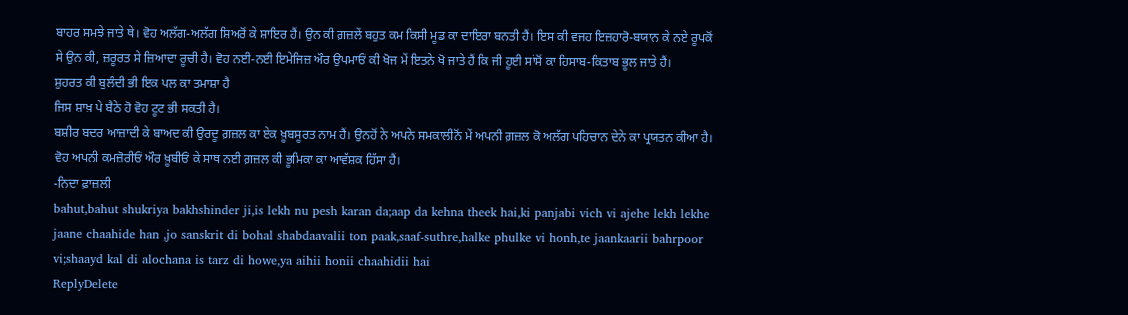ਬਾਹਰ ਸਮਝੇ ਜਾਤੇ ਥੇ। ਵੋਹ ਅਲੱਗ-ਅਲੱਗ ਸ਼ਿਅਰੋਂ ਕੇ ਸ਼ਾਇਰ ਹੈਂ। ਉਨ ਕੀ ਗ਼ਜ਼ਲੇਂ ਬਹੁਤ ਕਮ ਕਿਸੀ ਮੂਡ ਕਾ ਦਾਇਰਾ ਬਨਤੀ ਹੈਂ। ਇਸ ਕੀ ਵਜਹ ਇਜ਼ਹਾਰੋ-ਬਯਾਨ ਕੇ ਨਏ ਰੂਪਕੋਂ ਸੇ ਉਨ ਕੀ, ਜ਼ਰੂਰਤ ਸੇ ਜ਼ਿਆਦਾ ਰੂਚੀ ਹੈ। ਵੋਹ ਨਈ-ਨਈ ਇਮੇਜਿਜ਼ ਔਰ ਉਪਮਾਓਂ ਕੀ ਖੋਜ ਮੇਂ ਇਤਨੇ ਖੋ ਜਾਤੇ ਹੈਂ ਕਿ ਜੀ ਹੂਈ ਸਾਂਸੋਂ ਕਾ ਹਿਸਾਬ-ਕਿਤਾਬ ਭੂਲ ਜਾਤੇ ਹੈਂ।
ਸ਼ੁਹਰਤ ਕੀ ਬੁਲੰਦੀ ਭੀ ਇਕ ਪਲ ਕਾ ਤਮਾਸ਼ਾ ਹੈ
ਜਿਸ ਸ਼ਾਖ਼ ਪੇ ਬੈਠੇ ਹੋ ਵੋਹ ਟੂਟ ਭੀ ਸਕਤੀ ਹੈ।
ਬਸ਼ੀਰ ਬਦਰ ਆਜ਼ਾਦੀ ਕੇ ਬਾਅਦ ਕੀ ਉਰਦੂ ਗ਼ਜ਼ਲ ਕਾ ਏਕ ਖ਼ੂਬਸੂਰਤ ਨਾਮ ਹੈਂ। ਉਨਹੋਂ ਨੇ ਅਪਨੇ ਸਮਕਾਲੀਨੋਂ ਮੇਂ ਅਪਨੀ ਗ਼ਜ਼ਲ ਕੋ ਅਲੱਗ ਪਹਿਚਾਨ ਦੇਨੇ ਕਾ ਪ੍ਰਯਤਨ ਕੀਆ ਹੈ। ਵੋਹ ਅਪਨੀ ਕਮਜ਼ੋਰੀਓਂ ਔਰ ਖ਼ੂਬੀਓਂ ਕੇ ਸਾਥ ਨਈ ਗ਼ਜ਼ਲ ਕੀ ਭੂਮਿਕਾ ਕਾ ਆਵੱਸ਼ਕ ਹਿੱਸਾ ਹੈਂ।
-ਨਿਦਾ ਫ਼ਾਜ਼ਲੀ
bahut,bahut shukriya bakhshinder ji,is lekh nu pesh karan da;aap da kehna theek hai,ki panjabi vich vi ajehe lekh lekhe jaane chaahide han ,jo sanskrit di bohal shabdaavalii ton paak,saaf-suthre,halke phulke vi honh,te jaankaarii bahrpoor vi;shaayd kal di alochana is tarz di howe,ya aihii honii chaahidii hai
ReplyDelete